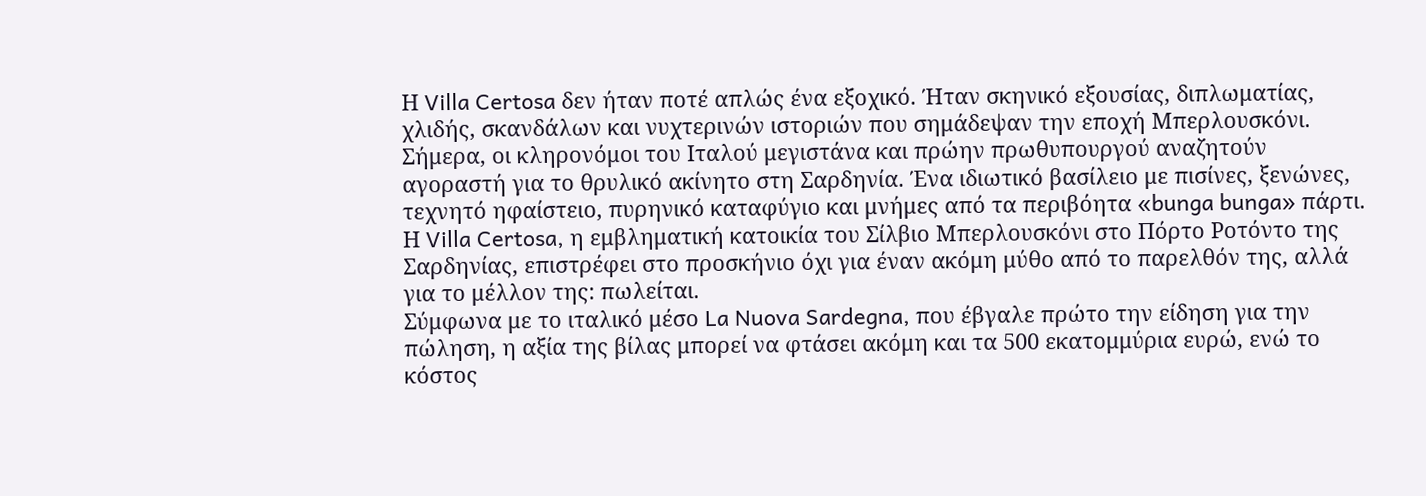Η Villa Certosa δεν ήταν ποτέ απλώς ένα εξοχικό. Ήταν σκηνικό εξουσίας, διπλωματίας, χλιδής, σκανδάλων και νυχτερινών ιστοριών που σημάδεψαν την εποχή Μπερλουσκόνι. Σήμερα, οι κληρονόμοι του Ιταλού μεγιστάνα και πρώην πρωθυπουργού αναζητούν αγοραστή για το θρυλικό ακίνητο στη Σαρδηνία. Ένα ιδιωτικό βασίλειο με πισίνες, ξενώνες, τεχνητό ηφαίστειο, πυρηνικό καταφύγιο και μνήμες από τα περιβόητα «bunga bunga» πάρτι.
Η Villa Certosa, η εμβληματική κατοικία του Σίλβιο Μπερλουσκόνι στο Πόρτο Ροτόντο της Σαρδηνίας, επιστρέφει στο προσκήνιο όχι για έναν ακόμη μύθο από το παρελθόν της, αλλά για το μέλλον της: πωλείται.
Σύμφωνα με το ιταλικό μέσο La Nuova Sardegna, που έβγαλε πρώτο την είδηση για την πώληση, η αξία της βίλας μπορεί να φτάσει ακόμη και τα 500 εκατομμύρια ευρώ, ενώ το κόστος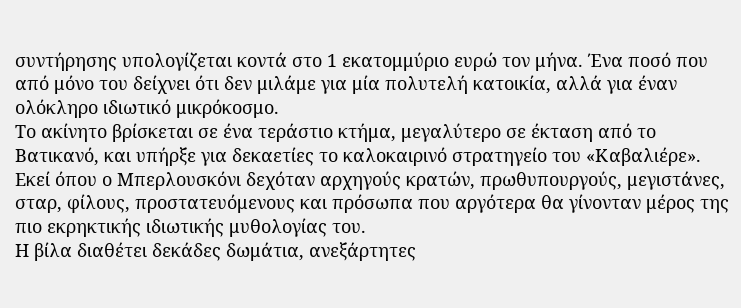συντήρησης υπολογίζεται κοντά στο 1 εκατομμύριο ευρώ τον μήνα. Ένα ποσό που από μόνο του δείχνει ότι δεν μιλάμε για μία πολυτελή κατοικία, αλλά για έναν ολόκληρο ιδιωτικό μικρόκοσμο.
Το ακίνητο βρίσκεται σε ένα τεράστιο κτήμα, μεγαλύτερο σε έκταση από το Βατικανό, και υπήρξε για δεκαετίες το καλοκαιρινό στρατηγείο του «Καβαλιέρε». Εκεί όπου ο Μπερλουσκόνι δεχόταν αρχηγούς κρατών, πρωθυπουργούς, μεγιστάνες, σταρ, φίλους, προστατευόμενους και πρόσωπα που αργότερα θα γίνονταν μέρος της πιο εκρηκτικής ιδιωτικής μυθολογίας του.
Η βίλα διαθέτει δεκάδες δωμάτια, ανεξάρτητες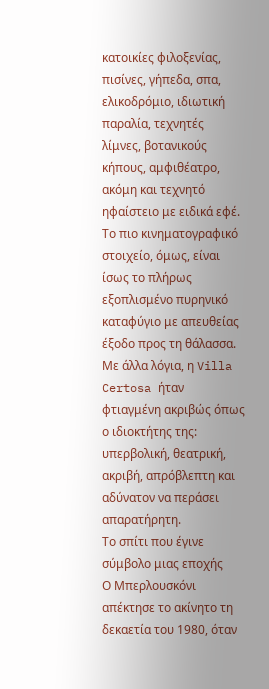κατοικίες φιλοξενίας, πισίνες, γήπεδα, σπα, ελικοδρόμιο, ιδιωτική παραλία, τεχνητές λίμνες, βοτανικούς κήπους, αμφιθέατρο, ακόμη και τεχνητό ηφαίστειο με ειδικά εφέ. Το πιο κινηματογραφικό στοιχείο, όμως, είναι ίσως το πλήρως εξοπλισμένο πυρηνικό καταφύγιο με απευθείας έξοδο προς τη θάλασσα.
Με άλλα λόγια, η Villa Certosa ήταν φτιαγμένη ακριβώς όπως ο ιδιοκτήτης της: υπερβολική, θεατρική, ακριβή, απρόβλεπτη και αδύνατον να περάσει απαρατήρητη.
Το σπίτι που έγινε σύμβολο μιας εποχής
Ο Μπερλουσκόνι απέκτησε το ακίνητο τη δεκαετία του 1980, όταν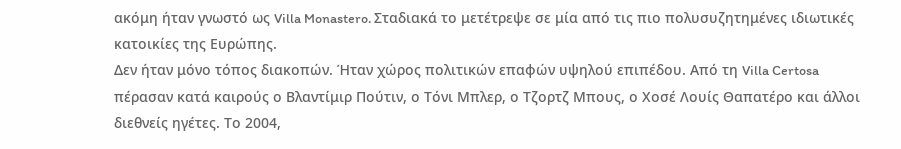ακόμη ήταν γνωστό ως Villa Monastero. Σταδιακά το μετέτρεψε σε μία από τις πιο πολυσυζητημένες ιδιωτικές κατοικίες της Ευρώπης.
Δεν ήταν μόνο τόπος διακοπών. Ήταν χώρος πολιτικών επαφών υψηλού επιπέδου. Από τη Villa Certosa πέρασαν κατά καιρούς ο Βλαντίμιρ Πούτιν, ο Τόνι Μπλερ, ο Τζορτζ Μπους, ο Χοσέ Λουίς Θαπατέρο και άλλοι διεθνείς ηγέτες. Το 2004,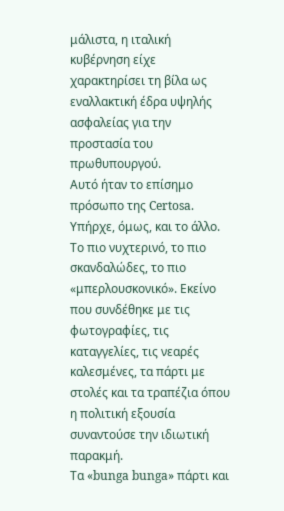μάλιστα, η ιταλική κυβέρνηση είχε χαρακτηρίσει τη βίλα ως εναλλακτική έδρα υψηλής ασφαλείας για την προστασία του πρωθυπουργού.
Αυτό ήταν το επίσημο πρόσωπο της Certosa.
Υπήρχε, όμως, και το άλλο.
Το πιο νυχτερινό, το πιο σκανδαλώδες, το πιο «μπερλουσκονικό». Εκείνο που συνδέθηκε με τις φωτογραφίες, τις καταγγελίες, τις νεαρές καλεσμένες, τα πάρτι με στολές και τα τραπέζια όπου η πολιτική εξουσία συναντούσε την ιδιωτική παρακμή.
Τα «bunga bunga» πάρτι και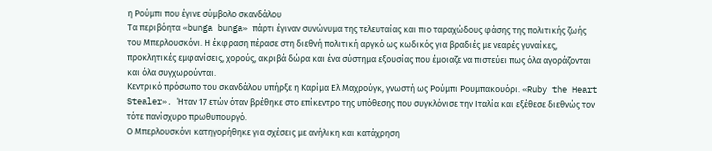η Ρούμπι που έγινε σύμβολο σκανδάλου
Τα περιβόητα «bunga bunga» πάρτι έγιναν συνώνυμα της τελευταίας και πιο ταραχώδους φάσης της πολιτικής ζωής του Μπερλουσκόνι. Η έκφραση πέρασε στη διεθνή πολιτική αργκό ως κωδικός για βραδιές με νεαρές γυναίκες, προκλητικές εμφανίσεις, χορούς, ακριβά δώρα και ένα σύστημα εξουσίας που έμοιαζε να πιστεύει πως όλα αγοράζονται και όλα συγχωρούνται.
Κεντρικό πρόσωπο του σκανδάλου υπήρξε η Καρίμα Ελ Μαχρούγκ, γνωστή ως Ρούμπι Ρουμπακουόρι. «Ruby the Heart Stealer». Ήταν 17 ετών όταν βρέθηκε στο επίκεντρο της υπόθεσης που συγκλόνισε την Ιταλία και εξέθεσε διεθνώς τον τότε πανίσχυρο πρωθυπουργό.
Ο Μπερλουσκόνι κατηγορήθηκε για σχέσεις με ανήλικη και κατάχρηση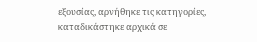εξουσίας, αρνήθηκε τις κατηγορίες, καταδικάστηκε αρχικά σε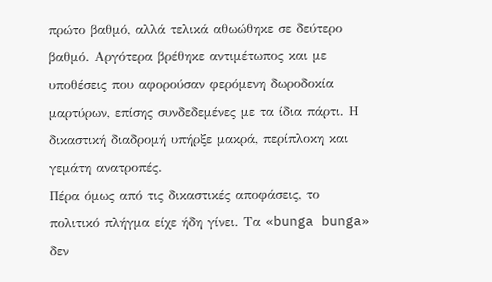πρώτο βαθμό, αλλά τελικά αθωώθηκε σε δεύτερο βαθμό. Αργότερα βρέθηκε αντιμέτωπος και με υποθέσεις που αφορούσαν φερόμενη δωροδοκία μαρτύρων, επίσης συνδεδεμένες με τα ίδια πάρτι. Η δικαστική διαδρομή υπήρξε μακρά, περίπλοκη και γεμάτη ανατροπές.
Πέρα όμως από τις δικαστικές αποφάσεις, το πολιτικό πλήγμα είχε ήδη γίνει. Τα «bunga bunga» δεν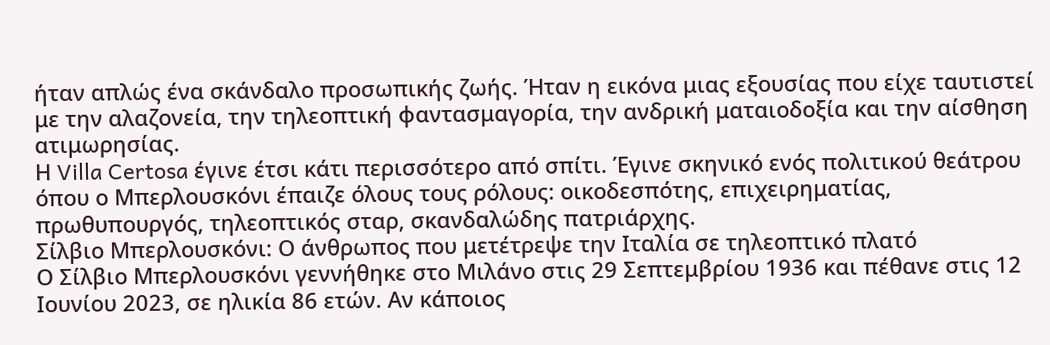ήταν απλώς ένα σκάνδαλο προσωπικής ζωής. Ήταν η εικόνα μιας εξουσίας που είχε ταυτιστεί με την αλαζονεία, την τηλεοπτική φαντασμαγορία, την ανδρική ματαιοδοξία και την αίσθηση ατιμωρησίας.
Η Villa Certosa έγινε έτσι κάτι περισσότερο από σπίτι. Έγινε σκηνικό ενός πολιτικού θεάτρου όπου ο Μπερλουσκόνι έπαιζε όλους τους ρόλους: οικοδεσπότης, επιχειρηματίας, πρωθυπουργός, τηλεοπτικός σταρ, σκανδαλώδης πατριάρχης.
Σίλβιο Μπερλουσκόνι: Ο άνθρωπος που μετέτρεψε την Ιταλία σε τηλεοπτικό πλατό
Ο Σίλβιο Μπερλουσκόνι γεννήθηκε στο Μιλάνο στις 29 Σεπτεμβρίου 1936 και πέθανε στις 12 Ιουνίου 2023, σε ηλικία 86 ετών. Αν κάποιος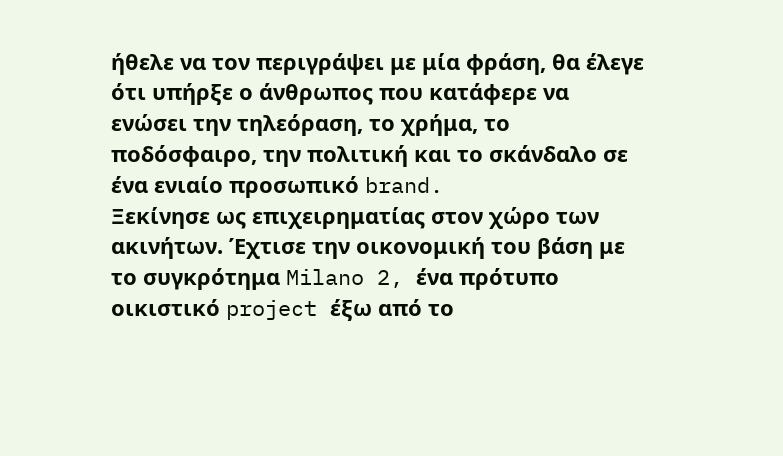ήθελε να τον περιγράψει με μία φράση, θα έλεγε ότι υπήρξε ο άνθρωπος που κατάφερε να ενώσει την τηλεόραση, το χρήμα, το ποδόσφαιρο, την πολιτική και το σκάνδαλο σε ένα ενιαίο προσωπικό brand.
Ξεκίνησε ως επιχειρηματίας στον χώρο των ακινήτων. Έχτισε την οικονομική του βάση με το συγκρότημα Milano 2, ένα πρότυπο οικιστικό project έξω από το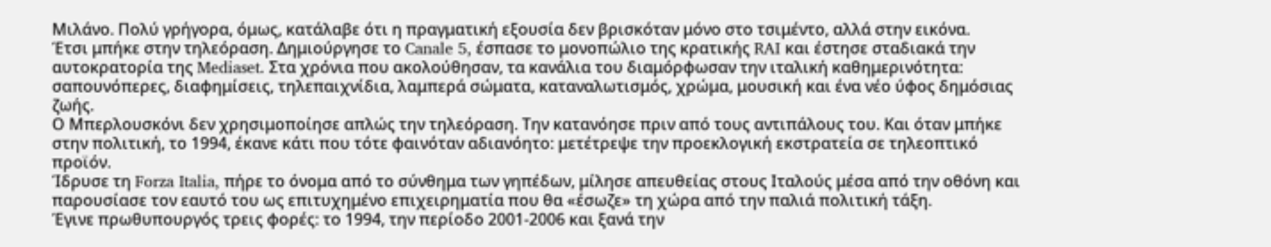Μιλάνο. Πολύ γρήγορα, όμως, κατάλαβε ότι η πραγματική εξουσία δεν βρισκόταν μόνο στο τσιμέντο, αλλά στην εικόνα.
Έτσι μπήκε στην τηλεόραση. Δημιούργησε το Canale 5, έσπασε το μονοπώλιο της κρατικής RAI και έστησε σταδιακά την αυτοκρατορία της Mediaset. Στα χρόνια που ακολούθησαν, τα κανάλια του διαμόρφωσαν την ιταλική καθημερινότητα: σαπουνόπερες, διαφημίσεις, τηλεπαιχνίδια, λαμπερά σώματα, καταναλωτισμός, χρώμα, μουσική και ένα νέο ύφος δημόσιας ζωής.
Ο Μπερλουσκόνι δεν χρησιμοποίησε απλώς την τηλεόραση. Την κατανόησε πριν από τους αντιπάλους του. Και όταν μπήκε στην πολιτική, το 1994, έκανε κάτι που τότε φαινόταν αδιανόητο: μετέτρεψε την προεκλογική εκστρατεία σε τηλεοπτικό προϊόν.
Ίδρυσε τη Forza Italia, πήρε το όνομα από το σύνθημα των γηπέδων, μίλησε απευθείας στους Ιταλούς μέσα από την οθόνη και παρουσίασε τον εαυτό του ως επιτυχημένο επιχειρηματία που θα «έσωζε» τη χώρα από την παλιά πολιτική τάξη.
Έγινε πρωθυπουργός τρεις φορές: το 1994, την περίοδο 2001-2006 και ξανά την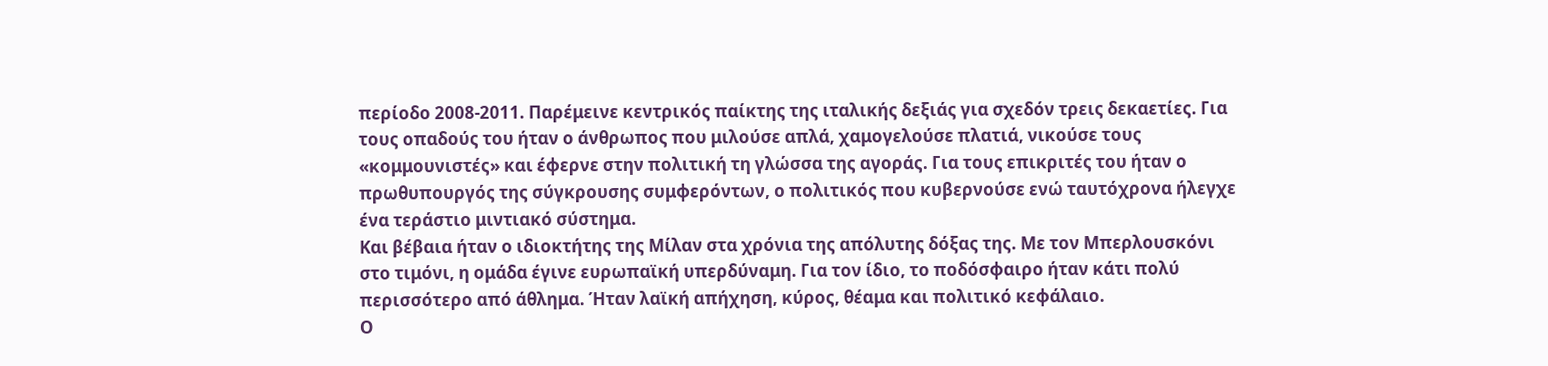περίοδο 2008-2011. Παρέμεινε κεντρικός παίκτης της ιταλικής δεξιάς για σχεδόν τρεις δεκαετίες. Για τους οπαδούς του ήταν ο άνθρωπος που μιλούσε απλά, χαμογελούσε πλατιά, νικούσε τους «κομμουνιστές» και έφερνε στην πολιτική τη γλώσσα της αγοράς. Για τους επικριτές του ήταν ο πρωθυπουργός της σύγκρουσης συμφερόντων, ο πολιτικός που κυβερνούσε ενώ ταυτόχρονα ήλεγχε ένα τεράστιο μιντιακό σύστημα.
Και βέβαια ήταν ο ιδιοκτήτης της Μίλαν στα χρόνια της απόλυτης δόξας της. Με τον Μπερλουσκόνι στο τιμόνι, η ομάδα έγινε ευρωπαϊκή υπερδύναμη. Για τον ίδιο, το ποδόσφαιρο ήταν κάτι πολύ περισσότερο από άθλημα. Ήταν λαϊκή απήχηση, κύρος, θέαμα και πολιτικό κεφάλαιο.
Ο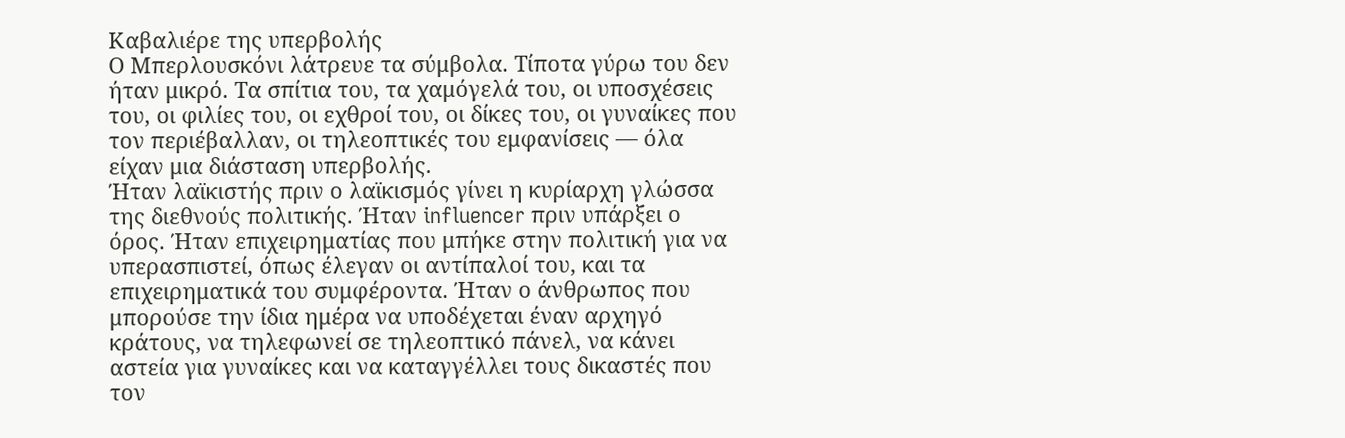Καβαλιέρε της υπερβολής
Ο Μπερλουσκόνι λάτρευε τα σύμβολα. Τίποτα γύρω του δεν ήταν μικρό. Τα σπίτια του, τα χαμόγελά του, οι υποσχέσεις του, οι φιλίες του, οι εχθροί του, οι δίκες του, οι γυναίκες που τον περιέβαλλαν, οι τηλεοπτικές του εμφανίσεις — όλα είχαν μια διάσταση υπερβολής.
Ήταν λαϊκιστής πριν ο λαϊκισμός γίνει η κυρίαρχη γλώσσα της διεθνούς πολιτικής. Ήταν influencer πριν υπάρξει ο όρος. Ήταν επιχειρηματίας που μπήκε στην πολιτική για να υπερασπιστεί, όπως έλεγαν οι αντίπαλοί του, και τα επιχειρηματικά του συμφέροντα. Ήταν ο άνθρωπος που μπορούσε την ίδια ημέρα να υποδέχεται έναν αρχηγό κράτους, να τηλεφωνεί σε τηλεοπτικό πάνελ, να κάνει αστεία για γυναίκες και να καταγγέλλει τους δικαστές που τον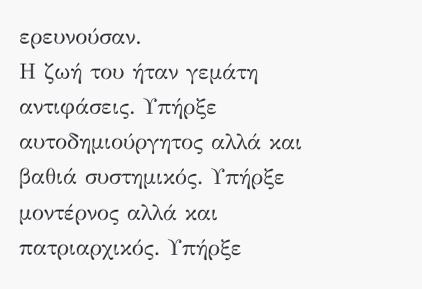ερευνούσαν.
Η ζωή του ήταν γεμάτη αντιφάσεις. Υπήρξε αυτοδημιούργητος αλλά και βαθιά συστημικός. Υπήρξε μοντέρνος αλλά και πατριαρχικός. Υπήρξε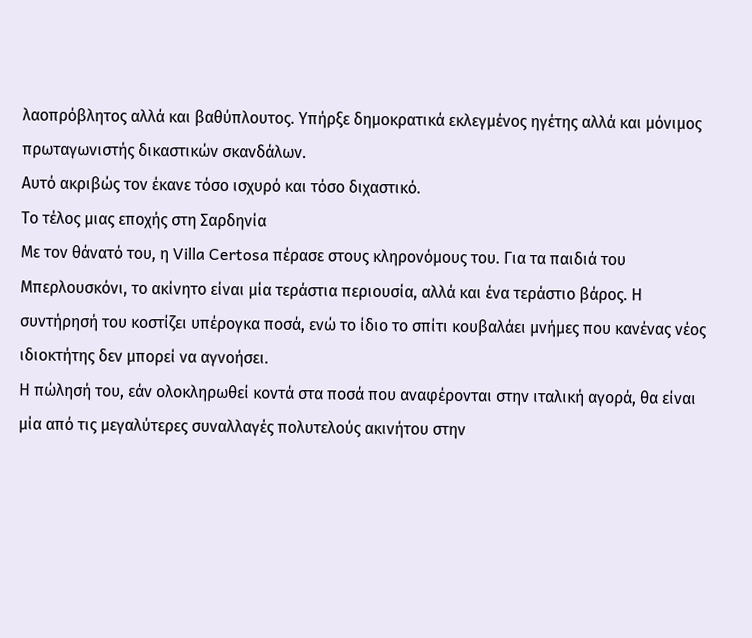λαοπρόβλητος αλλά και βαθύπλουτος. Υπήρξε δημοκρατικά εκλεγμένος ηγέτης αλλά και μόνιμος πρωταγωνιστής δικαστικών σκανδάλων.
Αυτό ακριβώς τον έκανε τόσο ισχυρό και τόσο διχαστικό.
Το τέλος μιας εποχής στη Σαρδηνία
Με τον θάνατό του, η Villa Certosa πέρασε στους κληρονόμους του. Για τα παιδιά του Μπερλουσκόνι, το ακίνητο είναι μία τεράστια περιουσία, αλλά και ένα τεράστιο βάρος. Η συντήρησή του κοστίζει υπέρογκα ποσά, ενώ το ίδιο το σπίτι κουβαλάει μνήμες που κανένας νέος ιδιοκτήτης δεν μπορεί να αγνοήσει.
Η πώλησή του, εάν ολοκληρωθεί κοντά στα ποσά που αναφέρονται στην ιταλική αγορά, θα είναι μία από τις μεγαλύτερες συναλλαγές πολυτελούς ακινήτου στην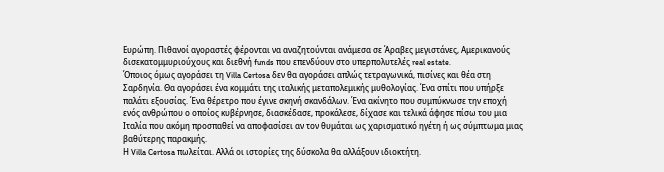Ευρώπη. Πιθανοί αγοραστές φέρονται να αναζητούνται ανάμεσα σε Άραβες μεγιστάνες, Αμερικανούς δισεκατομμυριούχους και διεθνή funds που επενδύουν στο υπερπολυτελές real estate.
Όποιος όμως αγοράσει τη Villa Certosa δεν θα αγοράσει απλώς τετραγωνικά, πισίνες και θέα στη Σαρδηνία. Θα αγοράσει ένα κομμάτι της ιταλικής μεταπολεμικής μυθολογίας. Ένα σπίτι που υπήρξε παλάτι εξουσίας. Ένα θέρετρο που έγινε σκηνή σκανδάλων. Ένα ακίνητο που συμπύκνωσε την εποχή ενός ανθρώπου ο οποίος κυβέρνησε, διασκέδασε, προκάλεσε, δίχασε και τελικά άφησε πίσω του μια Ιταλία που ακόμη προσπαθεί να αποφασίσει αν τον θυμάται ως χαρισματικό ηγέτη ή ως σύμπτωμα μιας βαθύτερης παρακμής.
Η Villa Certosa πωλείται. Αλλά οι ιστορίες της δύσκολα θα αλλάξουν ιδιοκτήτη.